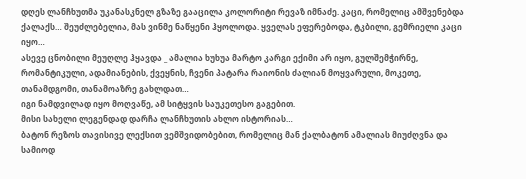დღეს ლანჩხუთმა უკანასკნელ გზაზე გააცილა კოლორიტი რევაზ იმნაძე. კაცი, რომელიც ამშვენებდა ქალაქს… შეუძლებელია, მას ვინმე ნაწყენი ჰყოლოდა. ყველას ეფერებოდა, ტკბილი, გემრიელი კაცი იყო…
ასევე ცნობილი მეუღლე ჰყავდა _ ამალია ხუხუა მარტო კარგი ექიმი არ იყო, გულშემჭირნე, რომანტიკული, ადამიანების, ქვეყნის, ჩვენი პატარა რაიონის ძალიან მოყვარული, მოკეთე, თანამდგომი, თანამოაზრე გახლდათ…
იგი ნამდვილად იყო მოღვაწე, ამ სიტყვის საუკეთესო გაგებით.
მისი სახელი ლეგენდად დარჩა ლანჩხუთის ახლო ისტორიას…
ბატონ რეზოს თავისივე ლექსით ვემშვიდობებით, რომელიც მან ქალბატონ ამალიას მიუძღვნა და სამიოდ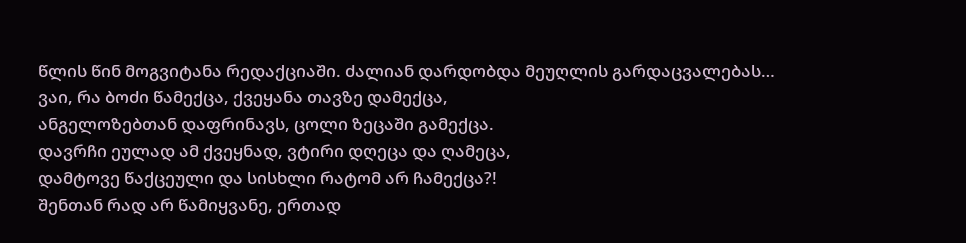წლის წინ მოგვიტანა რედაქციაში. ძალიან დარდობდა მეუღლის გარდაცვალებას…
ვაი, რა ბოძი წამექცა, ქვეყანა თავზე დამექცა,
ანგელოზებთან დაფრინავს, ცოლი ზეცაში გამექცა.
დავრჩი ეულად ამ ქვეყნად, ვტირი დღეცა და ღამეცა,
დამტოვე წაქცეული და სისხლი რატომ არ ჩამექცა?!
შენთან რად არ წამიყვანე, ერთად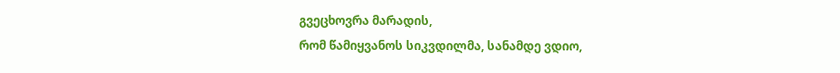გვეცხოვრა მარადის,
რომ წამიყვანოს სიკვდილმა, სანამდე ვდიო,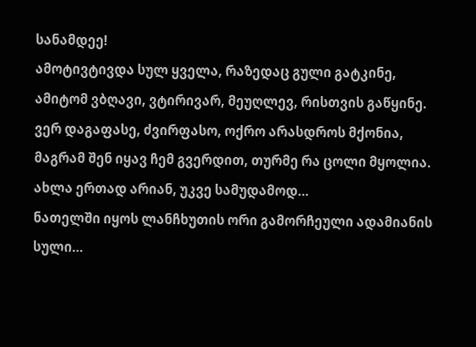სანამდეე!
ამოტივტივდა სულ ყველა, რაზედაც გული გატკინე,
ამიტომ ვბღავი, ვტირივარ, მეუღლევ, რისთვის გაწყინე.
ვერ დაგაფასე, ძვირფასო, ოქრო არასდროს მქონია,
მაგრამ შენ იყავ ჩემ გვერდით, თურმე რა ცოლი მყოლია.
ახლა ერთად არიან, უკვე სამუდამოდ…
ნათელში იყოს ლანჩხუთის ორი გამორჩეული ადამიანის სული…